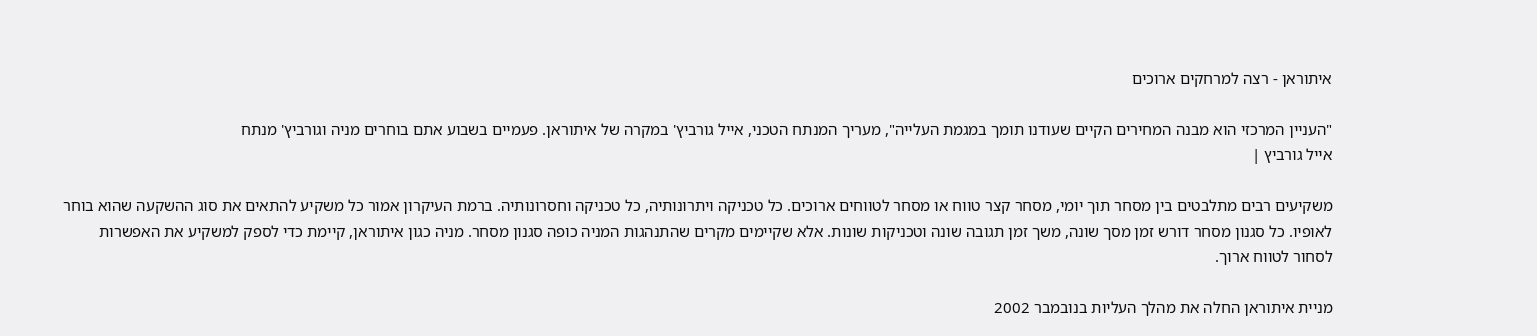איתוראן - רצה למרחקים ארוכים

"העניין המרכזי הוא מבנה המחירים הקיים שעודנו תומך במגמת העלייה", מעריך המנתח הטכני, אייל גורביץ' במקרה של איתוראן. פעמיים בשבוע אתם בוחרים מניה וגורביץ' מנתח
אייל גורביץ |

משקיעים רבים מתלבטים בין מסחר תוך יומי, מסחר קצר טווח או מסחר לטווחים ארוכים. כל טכניקה ויתרונותיה, כל טכניקה וחסרונותיה. ברמת העיקרון אמור כל משקיע להתאים את סוג ההשקעה שהוא בוחר לאופיו. כל סגנון מסחר דורש זמן מסך שונה, משך זמן תגובה שונה וטכניקות שונות. אלא שקיימים מקרים שהתנהגות המניה כופה סגנון מסחר. מניה כגון איתוראן, קיימת כדי לספק למשקיע את האפשרות לסחור לטווח ארוך.

מניית איתוראן החלה את מהלך העליות בנובמבר 2002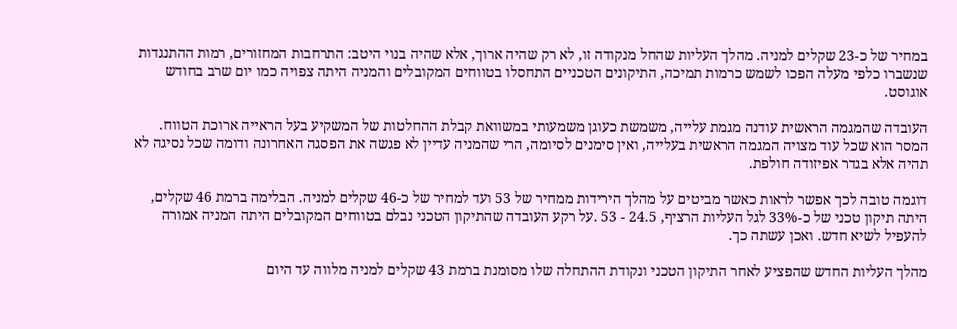במחיר של כ-23 שקלים למניה. מהלך העליות שהחל מנקודה זו, לא רק שהיה ארוך, אלא שהיה בנוי היטב: התרחבות המחזורים, רמות ההתנגדות שנשברו כלפי מעלה הפכו לשמש כרמות תמיכה, התיקונים הטכניים התחסלו בטווחים המקובלים והמניה היתה צפויה כמו יום שרב בחודש אוגוסט.

העובדה שהמגמה הראשית עודנה מגמת עלייה, משמשת כעוגן משמעותי במשוואת קבלת ההחלטות של המשקיע בעל הראייה ארוכת הטווח. המסר הוא שכל עוד מצויה המגמה הראשית בעלייה, ואין סימנים לסיומה, הרי שהמניה עדיין לא פגשה את הפסגה האחרונה ודומה שכל נסיגה לא תהיה אלא בגדר אפיזודה חולפת.

דוגמה טובה לכך אפשר לראות כאשר מביטים על מהלך הירידות ממחיר של 53 ועד למחיר של כ-46 שקלים למניה. הבלימה ברמת 46 שקלים, היתה תיקון טכני של כ-33% לגל העליות הרציף, 24.5 - 53 .על רקע העובדה שהתיקון הטכני נבלם בטווחים המקובלים היתה המניה אמורה להעפיל לשיא חדש. ואכן עשתה כך.

מהלך העליות החדש שהפציע לאחר התיקון הטכני ונקודת ההתחלה שלו מסומנת ברמת 43 שקלים למניה מלווה עד היום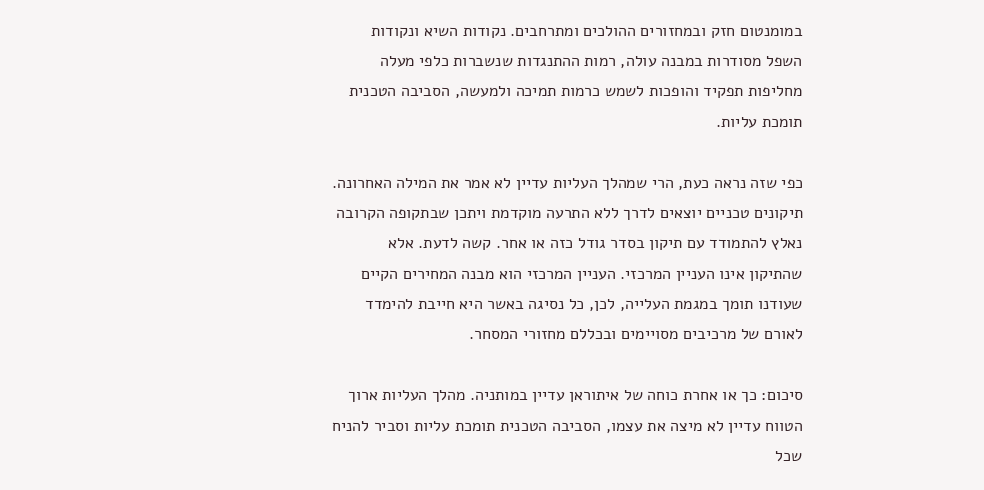במומנטום חזק ובמחזורים ההולכים ומתרחבים. נקודות השיא ונקודות השפל מסודרות במבנה עולה, רמות ההתנגדות שנשברות כלפי מעלה מחליפות תפקיד והופכות לשמש כרמות תמיכה ולמעשה, הסביבה הטכנית תומכת עליות.

כפי שזה נראה כעת, הרי שמהלך העליות עדיין לא אמר את המילה האחרונה. תיקונים טכניים יוצאים לדרך ללא התרעה מוקדמת ויתכן שבתקופה הקרובה נאלץ להתמודד עם תיקון בסדר גודל כזה או אחר. קשה לדעת. אלא שהתיקון אינו העניין המרכזי. העניין המרכזי הוא מבנה המחירים הקיים שעודנו תומך במגמת העלייה, לכן, כל נסיגה באשר היא חייבת להימדד לאורם של מרכיבים מסויימים ובכללם מחזורי המסחר.

סיכום: כך או אחרת כוחה של איתוראן עדיין במותניה. מהלך העליות ארוך הטווח עדיין לא מיצה את עצמו, הסביבה הטכנית תומכת עליות וסביר להניח שכל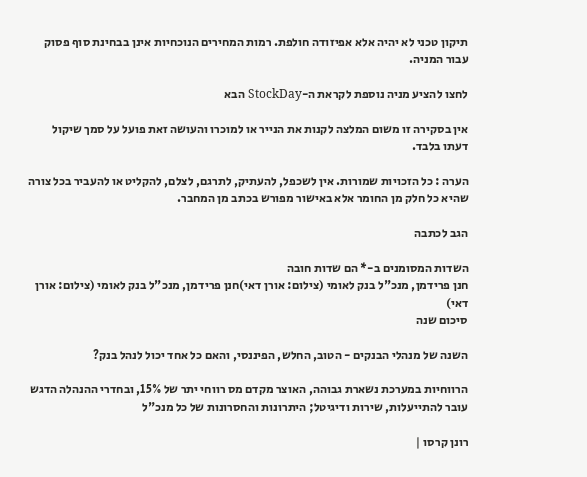תיקון טכני לא יהיה אלא אפיזודה חולפת. רמות המחירים הנוכחיות אינן בבחינת סוף פסוק עבור המניה.

לחצו להציע מניה נוספת לקראת ה-StockDay הבא

אין בסקירה זו משום המלצה לקנות את הנייר או למוכרו והעושה זאת פועל על סמך שיקול דעתו בלבד.

הערה : כל הזכויות שמורות. אין לשכפל, להעתיק, לתרגם, לצלם, להקליט או להעביר בכל צורה שהיא כל חלק מן החומר אלא באישור מפורש בכתב מן המחבר.

הגב לכתבה

השדות המסומנים ב-* הם שדות חובה
חנן פרידמן, מנכ"ל בנק לאומי (צילום: אורן דאי)חנן פרידמן, מנכ"ל בנק לאומי (צילום: אורן דאי)
סיכום שנה

השנה של מנהלי הבנקים - הטוב, החלש, הפיננסי, והאם כל אחד יכול לנהל בנק?

הרווחיות במערכת נשארת גבוהה, האוצר מקדם מס רווחי יתר של 15%, ובחדרי ההנהלה הדגש עובר להתייעלות, שירות ודיגיטל; היתרונות והחסרונות של כל מנכ"ל

רונן קרסו |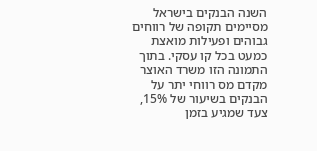השנה הבנקים בישראל מסיימים תקופה של רווחים גבוהים ופעילות מואצת כמעט בכל קו עסקי. בתוך התמונה הזו משרד האוצר מקדם מס רווחי יתר על הבנקים בשיעור של 15%, צעד שמגיע בזמן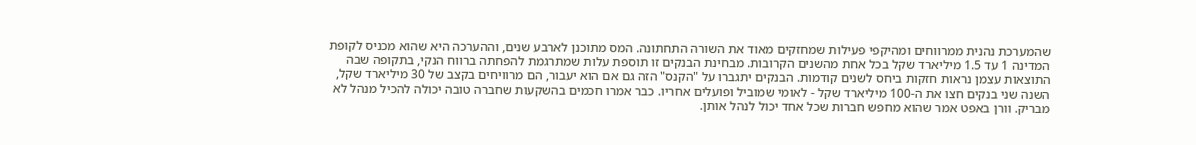שהמערכת נהנית ממרווחים ומהיקפי פעילות שמחזקים מאוד את השורה התחתונה. המס מתוכנן לארבע שנים, וההערכה היא שהוא מכניס לקופת המדינה 1 עד 1.5 מיליארד שקל בכל אחת מהשנים הקרובות. מבחינת הבנקים זו תוספת עלות שמתרגמת להפחתה ברווח הנקי, בתקופה שבה התוצאות עצמן נראות חזקות ביחס לשנים קודמות. הבנקים יתגברו על "הקנס" הזה גם אם הוא יעבור, הם מרוויחים בקצב של 30 מיליארד שקל, השנה שני בנקים חצו את ה-100 מיליארד שקל - לאומי שמוביל ופועלים אחריו. כבר אמרו חכמים בהשקעות שחברה טובה יכולה להכיל מנהל לא מבריק. וורן באפט אמר שהוא מחפש חברות שכל אחד יכול לנהל אותן.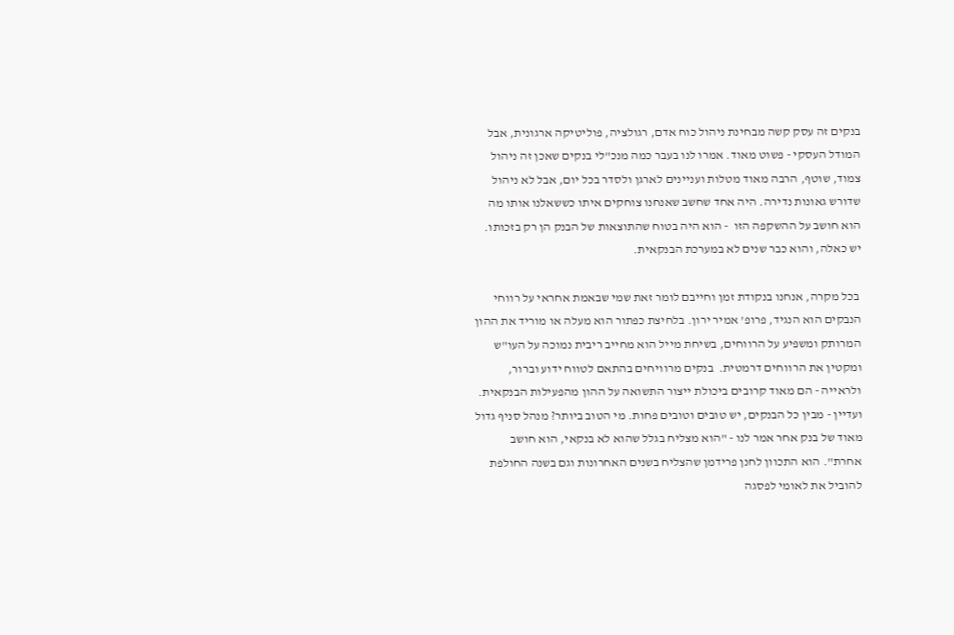בנקים זה עסק קשה מבחינת ניהול כוח אדם, רגולציה, פוליטיקה ארגונית, אבל המודל העסקי - פשוט מאוד. אמרו לנו בעבר כמה מנכ"לי בנקים שאכן זה ניהול צמוד, שוטף, הרבה מאוד מטלות ועניינים לארגן ולסדר בכל יום, אבל לא ניהול שדורש גאונות נדירה. היה אחד שחשב שאנחנו צוחקים איתו כששאלנו אותו מה הוא חושב על ההשקפה הזו  - הוא היה בטוח שהתוצאות של הבנק הן רק בזכותו. יש כאלה, והוא כבר שנים לא במערכת הבנקאית.

 בכל מקרה, אנחנו בנקודת זמן וחייבם לומר זאת שמי שבאמת אחראי על רווחי הנבקים הוא הנגיד, פרופ' אמיר ירון. בלחיצת כפתור הוא מעלה או מוריד את ההון המרותק ומשפיע על הרווחים, בשיחת מייל הוא מחייב ריבית נמוכה על העו"ש ומקטין את הרווחים דרמטית.  בנקים מרוויחים בהתאם לטווח ידוע וברור, ולראייה - הם מאוד קרובים ביכולת ייצור התשואה על ההון מהפעילות הבנקאית. ועדיין - מבין כל הבנקים, יש טובים וטובים פחות. מי הטוב ביותר? מנהל סניף גדול מאוד של בנק אחר אמר לנו - "הוא מצליח בגלל שהוא לא בנקאי, הוא חושב אחרת". הוא התכוון לחנן פרידמן שהצליח בשנים האחרונות וגם בשנה החולפת להוביל את לאומי לפסגה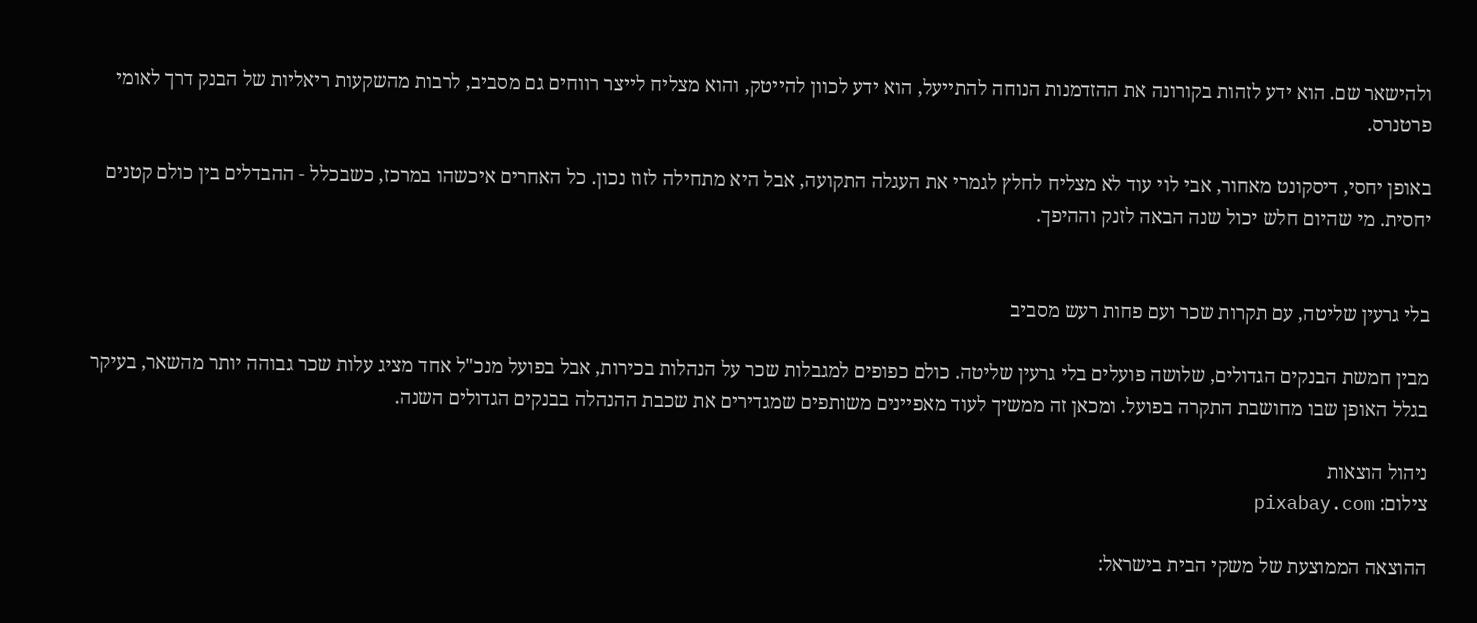ולהישאר שם. הוא ידע לזהות בקורונה את ההזדמנות הנוחה להתייעל, הוא ידע לכוון להייטק, והוא מצליח לייצר רווחים גם מסביב, לרבות מהשקעות ריאליות של הבנק דרך לאומי פרטנרס.

באופן יחסי, דיסקונט מאחור, אבי לוי עוד לא מצליח לחלץ לגמרי את העגלה התקועה, אבל היא מתחילה לזוז נכון. כל האחרים איכשהו במרכז, כשבכלל - ההבדלים בין כולם קטנים יחסית. מי שהיום חלש יכול שנה הבאה לזנק וההיפך.


בלי גרעין שליטה, עם תקרות שכר ועם פחות רעש מסביב

מבין חמשת הבנקים הגדולים, שלושה פועלים בלי גרעין שליטה. כולם כפופים למגבלות שכר על הנהלות בכירות, אבל בפועל מנכ"ל אחד מציג עלות שכר גבוהה יותר מהשאר, בעיקר בגלל האופן שבו מחושבת התקרה בפועל. ומכאן זה ממשיך לעוד מאפיינים משותפים שמגדירים את שכבת ההנהלה בבנקים הגדולים השנה.

ניהול הוצאות
צילום: pixabay.com

ההוצאה הממוצעת של משקי הבית בישראל: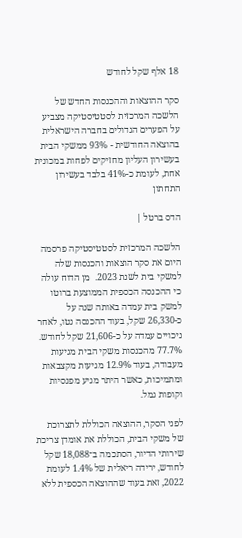18 אלף שקל לחודש

סקר ההוצאות וההכנסות החדש של הלשכה המרכזית לסטטיסטיקה מצביע על הפערים הגדולים בחברה הישראלית בהוצאה החודשית - 93% ממשקי הבית בעשירון העליון מחזיקים לפחות במכונית אחת, לעומת כ-41% בלבד בעשירון התחתון

הדס ברטל |

הלשכה המרכזית לסטטיסטיקה פרסמה היום את סקר הוצאות והכנסות שלה למשקי בית לשנת 2023.  מן הדוח עולה כי ההכנסה הכספית הממוצעת ברוטו למשק בית עמדה באותה שנה על כ-26,330 שקל, בעוד ההכנסה נטו, לאחר ניכויים עמדה על כ-21,606 שקל לחודש. 77.7% מהכנסות משקי הבית מגיעות מעבודה, בעוד 12.9% מגיעות מקצבאות ומתמיכות, כאשר היתר מגיע מפנסיות וקופות גמל.

לפני הסקר, ההוצאה הכוללת לתצרוכת של משקי הבית, הכוללת את אומדן צריכת שירותי הדיור, הסתכמה ב־18,088 שקל לחודש, ירידה ריאלית של 1.4% לעומת 2022, זאת בעוד שההוצאה הכספית ללא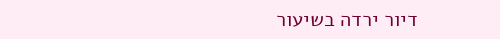דיור ירדה בשיעור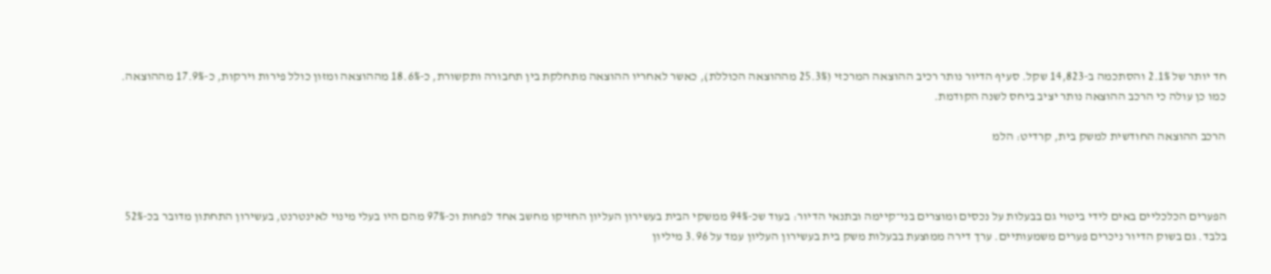חד יותר של 2.1% והסתכמה ב-14,823 שקל. סעיף הדיור נותר רכיב ההוצאה המרכזי (25.3% מההוצאה הכוללת), כאשר לאחריו ההוצאה מתחלקת בין תחבורה ותקשורת, כ-18.6% מההוצאה ומזון כולל פירות וירקות, כ-17.9% מההוצאה. כמו כן עולה כי הרכב ההוצאה נותר יציב ביחס לשנה הקודמת.

הרכב ההוצאה החודשית למשק בית, קרדיט: הלמ



הפערים הכלכליים באים לידי ביטוי גם בבעלות על נכסים ומוצרים בני־קיימה ובתנאי הדיור: בעוד שכ-94% ממשקי הבית בעשירון העליון החזיקו מחשב אחד לפחות וכ-97% מהם היו בעלי מינוי לאינטרנט, בעשירון התחתון מדובר בכ-52% בלבד. גם בשוק הדיור ניכרים פערים משמעותיים. ערך דירה ממוצעת בבעלות משק בית בעשירון העליון עמד על 3.96 מיליון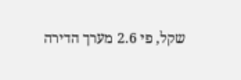שקל, פי 2.6 מערך הדירה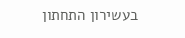בעשירון התחתון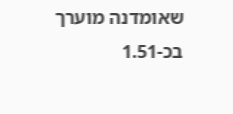שאומדנה מוערך בכ-1.51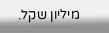מיליון שקל.